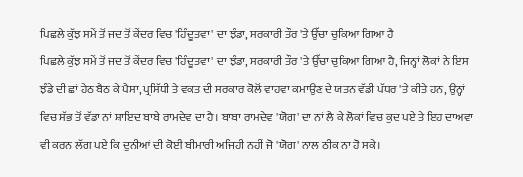ਪਿਛਲੇ ਕੁੱਝ ਸਮੇਂ ਤੋਂ ਜਦ ਤੋਂ ਕੇਂਦਰ ਵਿਚ 'ਹਿੰਦੂਤਵਾ' ਦਾ ਝੰਡਾ, ਸਰਕਾਰੀ ਤੌਰ 'ਤੇ ਉੱਚਾ ਚੁਕਿਆ ਗਿਆ ਹੈ
ਪਿਛਲੇ ਕੁੱਝ ਸਮੇਂ ਤੋਂ ਜਦ ਤੋਂ ਕੇਂਦਰ ਵਿਚ 'ਹਿੰਦੂਤਵਾ' ਦਾ ਝੰਡਾ, ਸਰਕਾਰੀ ਤੌਰ 'ਤੇ ਉੱਚਾ ਚੁਕਿਆ ਗਿਆ ਹੈ, ਜਿਨ੍ਹਾਂ ਲੋਕਾਂ ਨੇ ਇਸ ਝੰਡੇ ਦੀ ਛਾਂ ਹੇਠ ਬੈਠ ਕੇ ਪੈਸਾ, ਪ੍ਰਸਿੱਧੀ ਤੇ ਵਕਤ ਦੀ ਸਰਕਾਰ ਕੋਲੋਂ ਵਾਹਵਾ ਕਮਾਉਣ ਦੇ ਯਤਨ ਵੱਡੀ ਪੱਧਰ 'ਤੇ ਕੀਤੇ ਹਨ, ਉਨ੍ਹਾਂ ਵਿਚ ਸੱਭ ਤੋਂ ਵੱਡਾ ਨਾਂ ਸ਼ਾਇਦ ਬਾਬੇ ਰਾਮਦੇਵ ਦਾ ਹੈ। ਬਾਬਾ ਰਾਮਦੇਵ 'ਯੋਗ' ਦਾ ਨਾਂ ਲੈ ਕੇ ਲੋਕਾਂ ਵਿਚ ਕੁਦ ਪਏ ਤੇ ਇਹ ਦਾਅਵਾ ਵੀ ਕਰਨ ਲੱਗ ਪਏ ਕਿ ਦੁਨੀਆਂ ਦੀ ਕੋਈ ਬੀਮਾਰੀ ਅਜਿਹੀ ਨਹੀਂ ਜੋ 'ਯੋਗ' ਨਾਲ ਠੀਕ ਨਾ ਹੋ ਸਕੇ।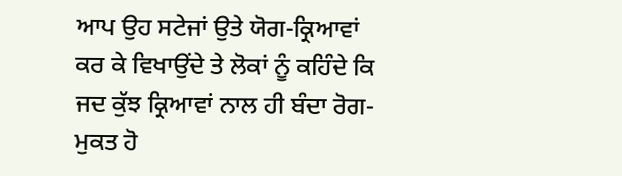ਆਪ ਉਹ ਸਟੇਜਾਂ ਉਤੇ ਯੋਗ-ਕ੍ਰਿਆਵਾਂ ਕਰ ਕੇ ਵਿਖਾਉਂਦੇ ਤੇ ਲੋਕਾਂ ਨੂੰ ਕਹਿੰਦੇ ਕਿ ਜਦ ਕੁੱਝ ਕ੍ਰਿਆਵਾਂ ਨਾਲ ਹੀ ਬੰਦਾ ਰੋਗ-ਮੁਕਤ ਹੋ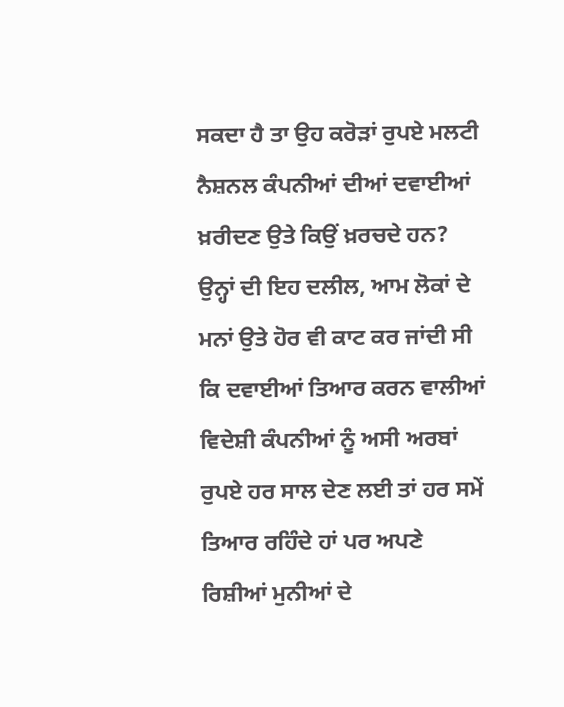ਸਕਦਾ ਹੈ ਤਾ ਉਹ ਕਰੋੜਾਂ ਰੁਪਏ ਮਲਟੀ ਨੈਸ਼ਨਲ ਕੰਪਨੀਆਂ ਦੀਆਂ ਦਵਾਈਆਂ ਖ਼ਰੀਦਣ ਉਤੇ ਕਿਉਂ ਖ਼ਰਚਦੇ ਹਨ? ਉਨ੍ਹਾਂ ਦੀ ਇਹ ਦਲੀਲ, ਆਮ ਲੋਕਾਂ ਦੇ ਮਨਾਂ ਉਤੇ ਹੋਰ ਵੀ ਕਾਟ ਕਰ ਜਾਂਦੀ ਸੀ ਕਿ ਦਵਾਈਆਂ ਤਿਆਰ ਕਰਨ ਵਾਲੀਆਂ ਵਿਦੇਸ਼ੀ ਕੰਪਨੀਆਂ ਨੂੰ ਅਸੀ ਅਰਬਾਂ ਰੁਪਏ ਹਰ ਸਾਲ ਦੇਣ ਲਈ ਤਾਂ ਹਰ ਸਮੇਂ ਤਿਆਰ ਰਹਿੰਦੇ ਹਾਂ ਪਰ ਅਪਣੇ ਰਿਸ਼ੀਆਂ ਮੁਨੀਆਂ ਦੇ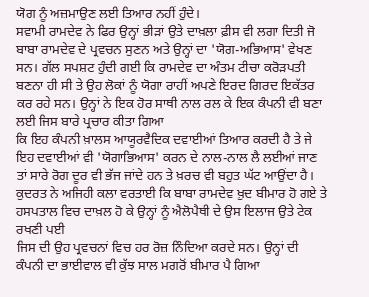ਯੋਗ ਨੂੰ ਅਜ਼ਮਾਉਣ ਲਈ ਤਿਆਰ ਨਹੀਂ ਹੁੰਦੇ।
ਸਵਾਮੀ ਰਾਮਦੇਵ ਨੇ ਫਿਰ ਉਨ੍ਹਾਂ ਭੀੜਾਂ ਉਤੇ ਦਾਖ਼ਲਾ ਫ਼ੀਸ ਵੀ ਲਗਾ ਦਿਤੀ ਜੋ ਬਾਬਾ ਰਾਮਦੇਵ ਦੇ ਪ੍ਰਵਚਨ ਸੁਣਨ ਅਤੇ ਉਨ੍ਹਾਂ ਦਾ 'ਯੋਗ-ਅਭਿਆਸ' ਵੇਖਣ ਸਨ। ਗੱਲ ਸਪਸ਼ਟ ਹੁੰਦੀ ਗਈ ਕਿ ਰਾਮਦੇਵ ਦਾ ਅੰਤਮ ਟੀਚਾ ਕਰੋੜਪਤੀ ਬਣਨਾ ਹੀ ਸੀ ਤੇ ਉਹ ਲੋਕਾਂ ਨੂੰ ਯੋਗਾ ਰਾਹੀਂ ਅਪਣੇ ਇਰਦ ਗਿਰਦ ਇਕੱਤਰ ਕਰ ਰਹੇ ਸਨ। ਉਨ੍ਹਾਂ ਨੇ ਇਕ ਹੋਰ ਸਾਥੀ ਨਾਲ ਰਲ ਕੇ ਇਕ ਕੰਪਨੀ ਵੀ ਬਣਾ ਲਈ ਜਿਸ ਬਾਰੇ ਪ੍ਰਚਾਰ ਕੀਤਾ ਗਿਆ
ਕਿ ਇਹ ਕੰਪਨੀ ਖ਼ਾਲਸ ਆਯੂਰਵੈਦਿਕ ਦਵਾਈਆਂ ਤਿਆਰ ਕਰਦੀ ਹੈ ਤੇ ਜੇ ਇਹ ਦਵਾਈਆਂ ਵੀ 'ਯੋਗਾਭਿਆਸ' ਕਰਨ ਦੇ ਨਾਲ-ਨਾਲ ਲੈ ਲਈਆਂ ਜਾਣ ਤਾਂ ਸਾਰੇ ਰੋਗ ਦੂਰ ਵੀ ਭੱਜ ਜਾਂਦੇ ਹਨ ਤੇ ਖ਼ਰਚ ਵੀ ਬਹੁਤ ਘੱਟ ਆਉਂਦਾ ਹੈ। ਕੁਦਰਤ ਨੇ ਅਜਿਹੀ ਕਲਾ ਵਰਤਾਈ ਕਿ ਬਾਬਾ ਰਾਮਦੇਵ ਖ਼ੁਦ ਬੀਮਾਰ ਹੋ ਗਏ ਤੇ ਹਸਪਤਾਲ ਵਿਚ ਦਾਖ਼ਲ ਹੋ ਕੇ ਉਨ੍ਹਾਂ ਨੂੰ ਐਲੋਪੈਥੀ ਦੇ ਉਸ ਇਲਾਜ ਉਤੇ ਟੇਕ ਰਖਣੀ ਪਈ
ਜਿਸ ਦੀ ਉਹ ਪ੍ਰਵਚਨਾਂ ਵਿਚ ਹਰ ਰੋਜ਼ ਨਿੰਦਿਆ ਕਰਦੇ ਸਨ। ਉਨ੍ਹਾਂ ਦੀ ਕੰਪਨੀ ਦਾ ਭਾਈਵਾਲ ਵੀ ਕੁੱਝ ਸਾਲ ਮਗਰੋਂ ਬੀਮਾਰ ਪੈ ਗਿਆ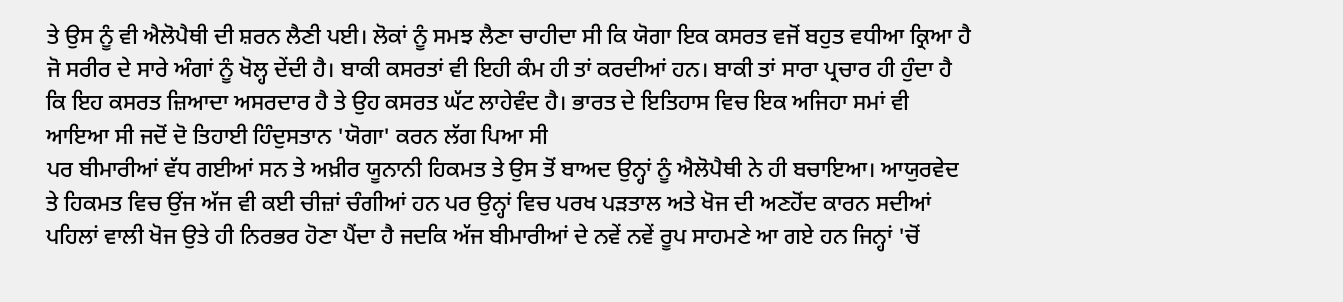ਤੇ ਉਸ ਨੂੰ ਵੀ ਐਲੋਪੈਥੀ ਦੀ ਸ਼ਰਨ ਲੈਣੀ ਪਈ। ਲੋਕਾਂ ਨੂੰ ਸਮਝ ਲੈਣਾ ਚਾਹੀਦਾ ਸੀ ਕਿ ਯੋਗਾ ਇਕ ਕਸਰਤ ਵਜੋਂ ਬਹੁਤ ਵਧੀਆ ਕ੍ਰਿਆ ਹੈ ਜੋ ਸਰੀਰ ਦੇ ਸਾਰੇ ਅੰਗਾਂ ਨੂੰ ਖੋਲ੍ਹ ਦੇਂਦੀ ਹੈ। ਬਾਕੀ ਕਸਰਤਾਂ ਵੀ ਇਹੀ ਕੰਮ ਹੀ ਤਾਂ ਕਰਦੀਆਂ ਹਨ। ਬਾਕੀ ਤਾਂ ਸਾਰਾ ਪ੍ਰਚਾਰ ਹੀ ਹੁੰਦਾ ਹੈ ਕਿ ਇਹ ਕਸਰਤ ਜ਼ਿਆਦਾ ਅਸਰਦਾਰ ਹੈ ਤੇ ਉਹ ਕਸਰਤ ਘੱਟ ਲਾਹੇਵੰਦ ਹੈ। ਭਾਰਤ ਦੇ ਇਤਿਹਾਸ ਵਿਚ ਇਕ ਅਜਿਹਾ ਸਮਾਂ ਵੀ ਆਇਆ ਸੀ ਜਦੋਂ ਦੋ ਤਿਹਾਈ ਹਿੰਦੁਸਤਾਨ 'ਯੋਗਾ' ਕਰਨ ਲੱਗ ਪਿਆ ਸੀ
ਪਰ ਬੀਮਾਰੀਆਂ ਵੱਧ ਗਈਆਂ ਸਨ ਤੇ ਅਖ਼ੀਰ ਯੂਨਾਨੀ ਹਿਕਮਤ ਤੇ ਉਸ ਤੋਂ ਬਾਅਦ ਉਨ੍ਹਾਂ ਨੂੰ ਐਲੋਪੈਥੀ ਨੇ ਹੀ ਬਚਾਇਆ। ਆਯੁਰਵੇਦ ਤੇ ਹਿਕਮਤ ਵਿਚ ਉਂਜ ਅੱਜ ਵੀ ਕਈ ਚੀਜ਼ਾਂ ਚੰਗੀਆਂ ਹਨ ਪਰ ਉਨ੍ਹਾਂ ਵਿਚ ਪਰਖ ਪੜਤਾਲ ਅਤੇ ਖੋਜ ਦੀ ਅਣਹੋਂਦ ਕਾਰਨ ਸਦੀਆਂ ਪਹਿਲਾਂ ਵਾਲੀ ਖੋਜ ਉਤੇ ਹੀ ਨਿਰਭਰ ਹੋਣਾ ਪੈਂਦਾ ਹੈ ਜਦਕਿ ਅੱਜ ਬੀਮਾਰੀਆਂ ਦੇ ਨਵੇਂ ਨਵੇਂ ਰੂਪ ਸਾਹਮਣੇ ਆ ਗਏ ਹਨ ਜਿਨ੍ਹਾਂ 'ਚੋਂ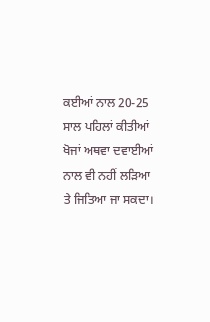ਕਈਆਂ ਨਾਲ 20-25 ਸਾਲ ਪਹਿਲਾਂ ਕੀਤੀਆਂ ਖੋਜਾਂ ਅਥਵਾ ਦਵਾਈਆਂ ਨਾਲ ਵੀ ਨਹੀਂ ਲੜਿਆ ਤੇ ਜਿਤਿਆ ਜਾ ਸਕਦਾ।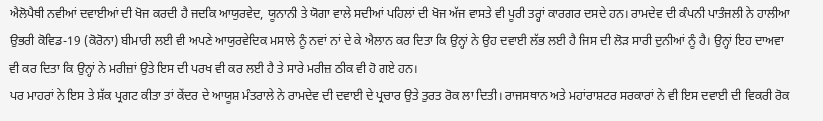ਐਲੋਪੈਥੀ ਨਵੀਆਂ ਦਵਾਈਆਂ ਦੀ ਖੋਜ ਕਰਦੀ ਹੈ ਜਦਕਿ ਆਯੁਰਵੇਦ, ਯੂਨਾਨੀ ਤੇ ਯੋਗਾ ਵਾਲੇ ਸਦੀਆਂ ਪਹਿਲਾਂ ਦੀ ਖੋਜ ਅੱਜ ਵਾਸਤੇ ਵੀ ਪੂਰੀ ਤਰ੍ਹਾਂ ਕਾਰਗਰ ਦਸਦੇ ਹਨ। ਰਾਮਦੇਵ ਦੀ ਕੰਪਨੀ ਪਾਤੰਜਲੀ ਨੇ ਹਾਲੀਆ ਉਭਰੀ ਕੋਵਿਡ-19 (ਕੋਰੋਨਾ) ਬੀਮਾਰੀ ਲਈ ਵੀ ਅਪਣੇ ਆਯੁਰਵੇਦਿਕ ਮਸਾਲੇ ਨੂੰ ਨਵਾਂ ਨਾਂ ਦੇ ਕੇ ਐਲਾਨ ਕਰ ਦਿਤਾ ਕਿ ਉਨ੍ਹਾਂ ਨੇ ਉਹ ਦਵਾਈ ਲੱਭ ਲਈ ਹੈ ਜਿਸ ਦੀ ਲੋੜ ਸਾਰੀ ਦੁਨੀਆਂ ਨੂੰ ਹੈ। ਉਨ੍ਹਾਂ ਇਹ ਦਾਅਵਾ ਵੀ ਕਰ ਦਿਤਾ ਕਿ ਉਨ੍ਹਾਂ ਨੇ ਮਰੀਜ਼ਾਂ ਉਤੇ ਇਸ ਦੀ ਪਰਖ ਵੀ ਕਰ ਲਈ ਹੈ ਤੇ ਸਾਰੇ ਮਰੀਜ਼ ਠੀਕ ਵੀ ਹੋ ਗਏ ਹਨ।
ਪਰ ਮਾਹਰਾਂ ਨੇ ਇਸ ਤੇ ਸ਼ੱਕ ਪ੍ਰਗਟ ਕੀਤਾ ਤਾਂ ਕੇਂਦਰ ਦੇ ਆਯੂਸ਼ ਮੰਤਰਾਲੇ ਨੇ ਰਾਮਦੇਵ ਦੀ ਦਵਾਈ ਦੇ ਪ੍ਰਚਾਰ ਉਤੇ ਤੁਰਤ ਰੋਕ ਲਾ ਦਿਤੀ। ਰਾਜਸਥਾਨ ਅਤੇ ਮਹਾਂਰਾਸ਼ਟਰ ਸਰਕਾਰਾਂ ਨੇ ਵੀ ਇਸ ਦਵਾਈ ਦੀ ਵਿਕਰੀ ਰੋਕ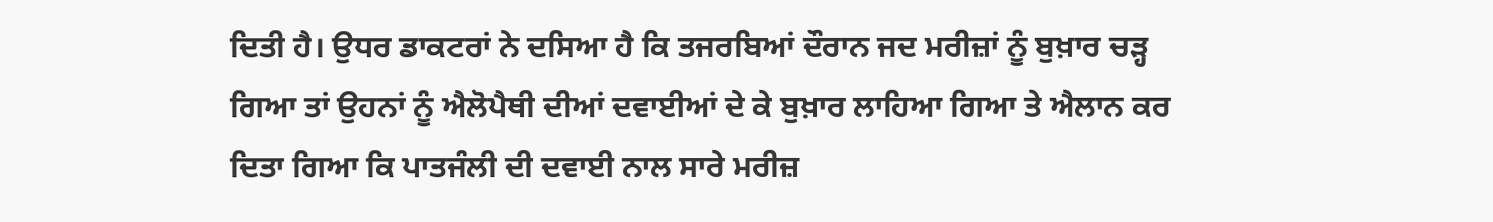ਦਿਤੀ ਹੈ। ਉਧਰ ਡਾਕਟਰਾਂ ਨੇ ਦਸਿਆ ਹੈ ਕਿ ਤਜਰਬਿਆਂ ਦੌਰਾਨ ਜਦ ਮਰੀਜ਼ਾਂ ਨੂੰ ਬੁਖ਼ਾਰ ਚੜ੍ਹ ਗਿਆ ਤਾਂ ਉਹਨਾਂ ਨੂੰ ਐਲੋਪੈਥੀ ਦੀਆਂ ਦਵਾਈਆਂ ਦੇ ਕੇ ਬੁਖ਼ਾਰ ਲਾਹਿਆ ਗਿਆ ਤੇ ਐਲਾਨ ਕਰ ਦਿਤਾ ਗਿਆ ਕਿ ਪਾਤਜੰਲੀ ਦੀ ਦਵਾਈ ਨਾਲ ਸਾਰੇ ਮਰੀਜ਼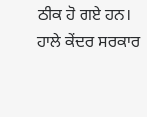ਠੀਕ ਹੋ ਗਏ ਹਨ।
ਹਾਲੇ ਕੇਂਦਰ ਸਰਕਾਰ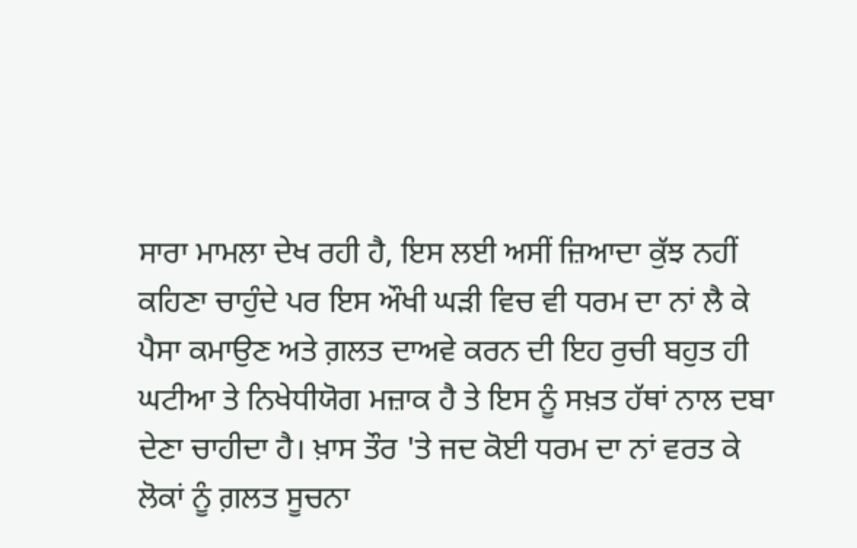ਸਾਰਾ ਮਾਮਲਾ ਦੇਖ ਰਹੀ ਹੈ, ਇਸ ਲਈ ਅਸੀਂ ਜ਼ਿਆਦਾ ਕੁੱਝ ਨਹੀਂ ਕਹਿਣਾ ਚਾਹੁੰਦੇ ਪਰ ਇਸ ਔਖੀ ਘੜੀ ਵਿਚ ਵੀ ਧਰਮ ਦਾ ਨਾਂ ਲੈ ਕੇ ਪੈਸਾ ਕਮਾਉਣ ਅਤੇ ਗ਼ਲਤ ਦਾਅਵੇ ਕਰਨ ਦੀ ਇਹ ਰੁਚੀ ਬਹੁਤ ਹੀ ਘਟੀਆ ਤੇ ਨਿਖੇਧੀਯੋਗ ਮਜ਼ਾਕ ਹੈ ਤੇ ਇਸ ਨੂੰ ਸਖ਼ਤ ਹੱਥਾਂ ਨਾਲ ਦਬਾ ਦੇਣਾ ਚਾਹੀਦਾ ਹੈ। ਖ਼ਾਸ ਤੌਰ 'ਤੇ ਜਦ ਕੋਈ ਧਰਮ ਦਾ ਨਾਂ ਵਰਤ ਕੇ ਲੋਕਾਂ ਨੂੰ ਗ਼ਲਤ ਸੂਚਨਾ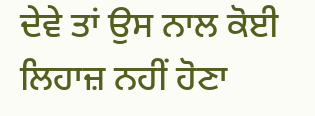ਦੇਵੇ ਤਾਂ ਉਸ ਨਾਲ ਕੋਈ ਲਿਹਾਜ਼ ਨਹੀਂ ਹੋਣਾ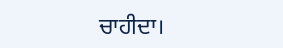ਚਾਹੀਦਾ।